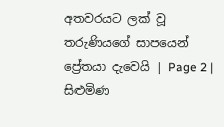අතවරයට ලක් වූ තරුණියගේ සාපයෙන් ප්‍රේතයා දැවෙයි | Page 2 | සිළුමිණ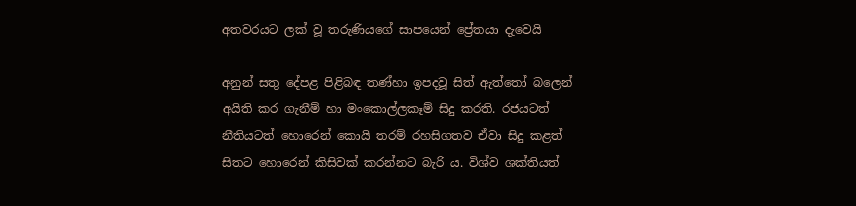අතවරයට ලක් වූ තරුණියගේ සාපයෙන් ප්‍රේතයා දැවෙයි

අනුන් සතු දේපළ පිළිබඳ තණ්හා ඉපදවූ සිත් ඇත්තෝ බලෙන් අයිති කර ගැනී‍ම් හා මංකොල්ලකෑම් සිදු කරති. රජයටත් නීතියටත් හොරෙන් කොයි තරම් රහසිගතව ඒවා සිදු කළත් සිතට හොරෙන් කිසිවක් කරන්නට බැරි ය. විශ්ව ශක්තියත්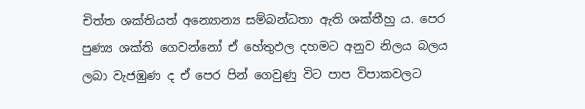චිත්ත ශක්තියත් අන්‍යොන්‍ය සම්බන්ධතා ඇති ශක්තීහු ය. පෙර පුණ්‍ය ශක්ති ගෙවන්නෝ ඒ හේතුඵල දහමට අනුව නිලය බලය ලබා වැජඹුණ ද ඒ පෙර පින් ගෙවුණු විට පාප විපාකවලට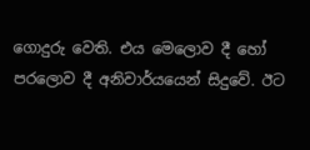ගොදුරු වෙති. එය මෙලොව දී හෝ පරලොව දී අනිවාර්යයෙන් සිදුවේ. ඊට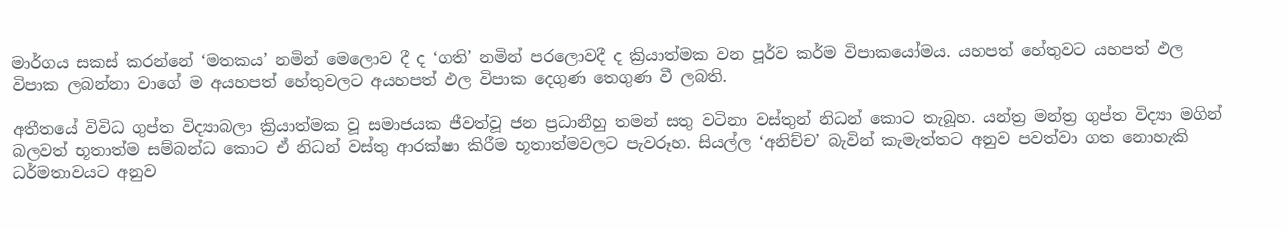මාර්ගය සකස් කරන්නේ ‘මතකය’ නමින් මෙලොව දී ද ‘ගති’ නමින් පරලොවදී ද ක්‍රියාත්මක වන පූර්ව කර්ම විපාකයෝමය. යහපත් හේතුවට යහපත් ඵල විපාක ලබන්නා වාගේ ම අයහපත් හේතුවලට අයහපත් ඵල විපාක දෙගුණ තෙගුණ වී ලබති.

අතීතයේ විවිධ ගුප්ත විද්‍යාබලා ක්‍රියාත්මක වූ සමාජයක ජීවත්වූ ජන ප්‍රධානීහු තමන් සතු වටිනා වස්තුන් නිධන් කොට තැබූහ. යන්ත්‍ර මන්ත්‍ර ගුප්ත විද්‍යා මගින් බලවත් භූතාත්ම සම්බන්ධ කොට ඒ නිධන් වස්තු ආරක්ෂා කිරීම භූතාත්මවලට පැවරූහ. සියල්ල ‘අනිච්ච’ බැවින් කැමැත්තට අනුව පවත්වා ගත නොහැකි ධර්මතාවයට අනුව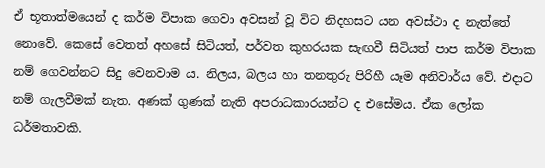ඒ භූතාත්මයෙන් ද කර්ම විපාක ගෙවා අවසන් වූ විට නිදහසට යන අවස්ථා ද නැත්තේ නොවේ. කෙසේ වෙතත් අහසේ සිටියත්, පර්වත කුහරයක සැඟවී සිටියත් පාප කර්ම විපාක නම් ගෙවන්නට සිදු වෙනවාම ය. නිලය, බලය හා තනතුරු පිරිහී යෑම අනිවාර්ය වේ. එදාට නම් ගැලවීමක් නැත. අණක් ගුණක් නැති අපරාධකාරයන්ට ද එසේමය. ඒක ලෝක ධර්මතාවකි.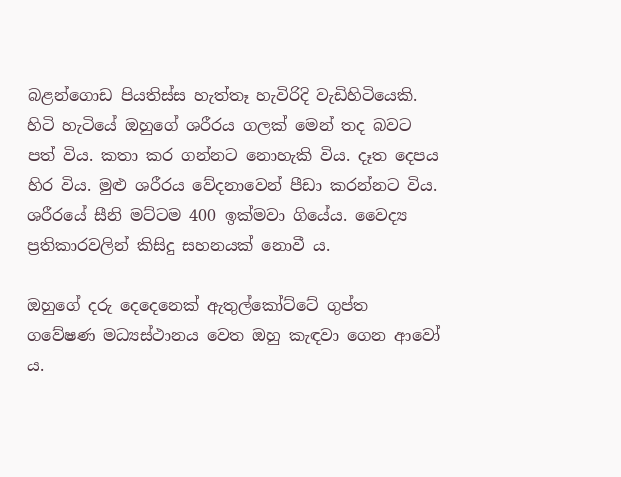බළන්ගොඩ පියතිස්ස හැත්තෑ හැවිරිදි වැඩිහිටියෙකි. හිටි හැටියේ ඔහුගේ ශරීරය ගලක් මෙන් තද බවට පත් විය. කතා කර ගන්නට නොහැකි විය. දෑත දෙපය හිර විය. මුළු ශරීරය වේදනාවෙන් පීඩා කරන්නට විය. ශරීරයේ සීනි මට්ටම 400 ඉක්මවා ගියේය. වෛද්‍ය ප්‍රතිකාරවලින් කිසිදු සහනයක් නොවී ය.

ඔහුගේ දරු දෙදෙනෙක් ඇතුල්කෝට්ටේ ගුප්ත ගවේෂණ මධ්‍යස්ථානය වෙත ඔහු කැඳවා ගෙන ආවෝ ය.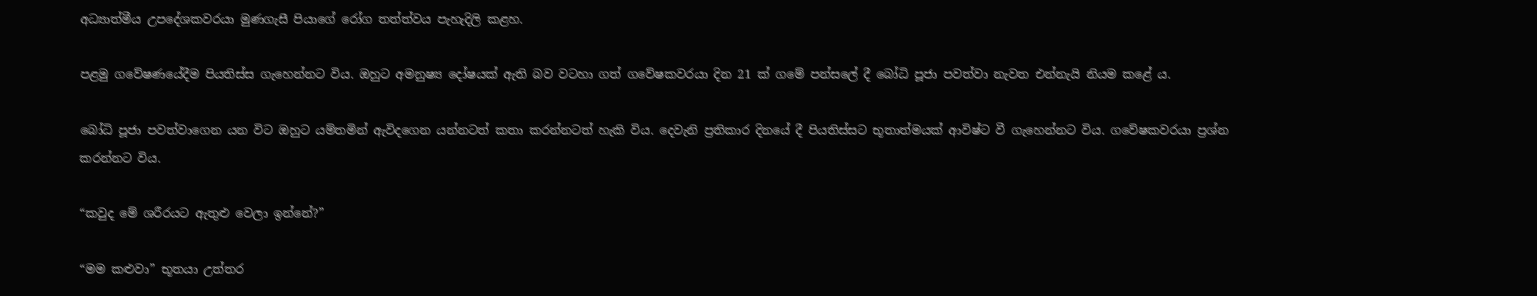අධ්‍යාත්මීය උපදේශකවරයා මුණගැසී පියාගේ රෝග තත්ත්වය පැහැදිලි කළහ.

පළමු ගවේෂණයේදීම පියතිස්ස ගැහෙන්නට විය. ඔහුට අමනුෂ්‍ය දෝෂයක් ඇති බව වටහා ගත් ගවේෂකවරයා දින 21 ක් ගමේ පන්සලේ දී බෝධි ‍පූජා පවත්වා නැවත එන්නැයි නියම කළේ ය.

බෝධි පූජා පවත්වාගෙන යන විට ඔහුට යම්තමින් ඇවිදගෙන යන්නටත් කතා කරන්නටත් හැකි විය. දෙවැනි ප්‍රතිකාර දිනයේ දී පියතිස්සට භූතාත්මයක් ආවිෂ්ට වී ගැහෙන්නට විය. ගවේෂකවරයා ප්‍රශ්න කරන්නට විය.

“කවුද මේ ශරීරයට ඇතුළු‍ වෙලා ඉන්නේ?”

“මම කළුවා” භූතයා උත්තර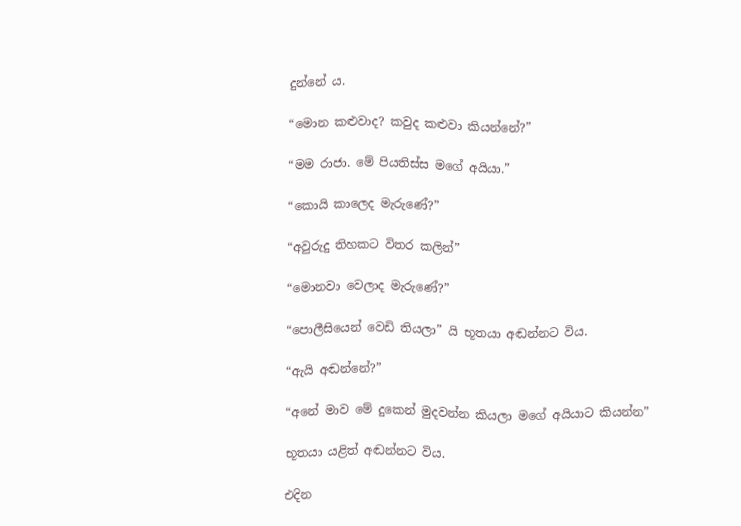දුන්නේ ය.

“මොන කළුවාද? කවුද කළුවා කියන්නේ?”

“මම රාජා. මේ පියතිස්ස මගේ අයියා.”

“කොයි කාලෙද මැරුණේ?”

“අවුරුදු තිහකට විතර කලින්”

“මොනවා වෙලාද මැරුණේ?”

“පොලීසියෙන් වෙඩි තියලා” යි භූතයා අඬන්නට විය.

“ඇයි අඬන්නේ?”

“අනේ මාව මේ දුකෙන් මුදවන්න කියලා මගේ අයියාට කියන්න”

භූතයා යළිත් අඬන්නට විය.

එදින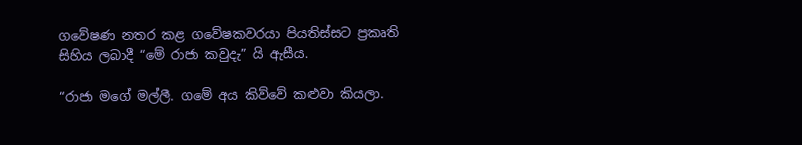ගවේෂණ නතර කළ ගවේෂකවරයා පියතිස්සට ප්‍රකෘති සිහිය ලබාදී “මේ රාජා කවුදැ” යි ඇසීය.

“රාජා මගේ මල්ලී. ගමේ අය කිව්වේ කළුවා කියලා.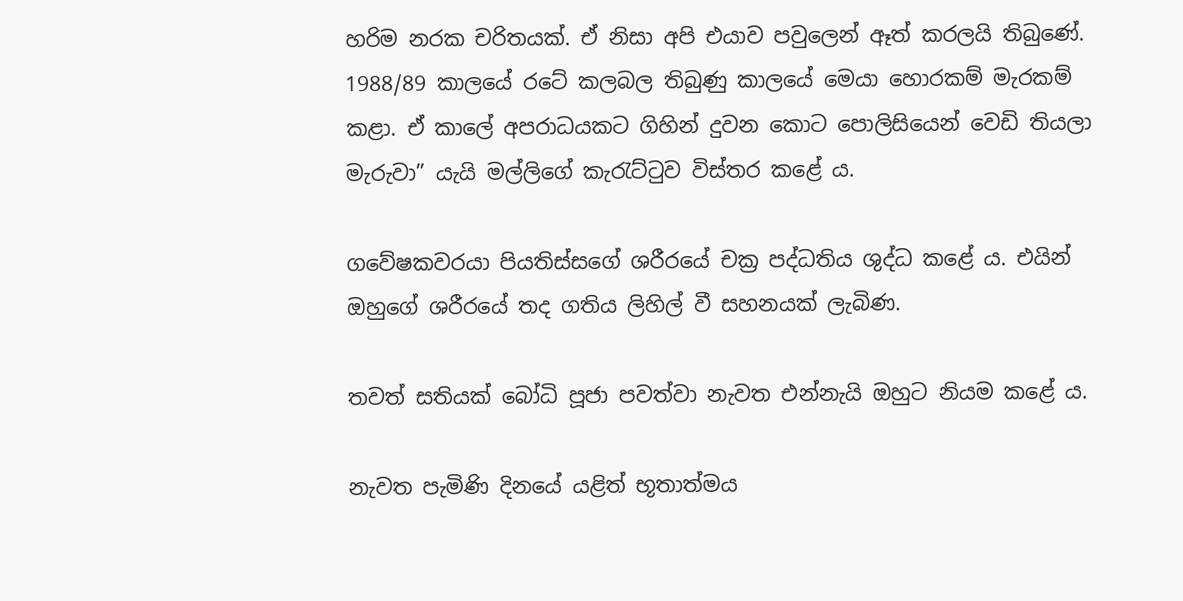හරිම නරක චරිතයක්. ඒ නිසා අපි එයාව පවුලෙන් ඈත් කරලයි තිබුණේ. 1988/89 කාලයේ රටේ කලබල තිබුණු කාලයේ මෙයා හොරකම් මැරකම් කළා. ඒ කාලේ අපරාධයකට ගිහින් දුවන කොට පොලිසියෙන් වෙඩි තියලා මැරුවා” යැයි මල්ලිගේ කැරැට්ටුව විස්තර කළේ ය.

ගවේෂකවරයා පියතිස්සගේ ශරීරයේ චක්‍ර පද්ධතිය ශුද්ධ කළේ ය‍. එයින් ඔහුගේ ශරීරයේ තද ගතිය ලිහිල් වී සහනයක් ලැබිණ.

තවත් සතියක් බෝධි පූජා පවත්වා නැවත එන්නැයි ඔහුට නියම කළේ ය.

නැවත පැමිණි දිනයේ යළිත් භූතාත්මය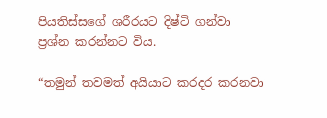පියතිස්සගේ ශරීරයට දිෂ්ටි ගන්වා ප්‍රශ්න කරන්නට විය.

“තමුන් තවමත් අයියාට කරදර කරනවා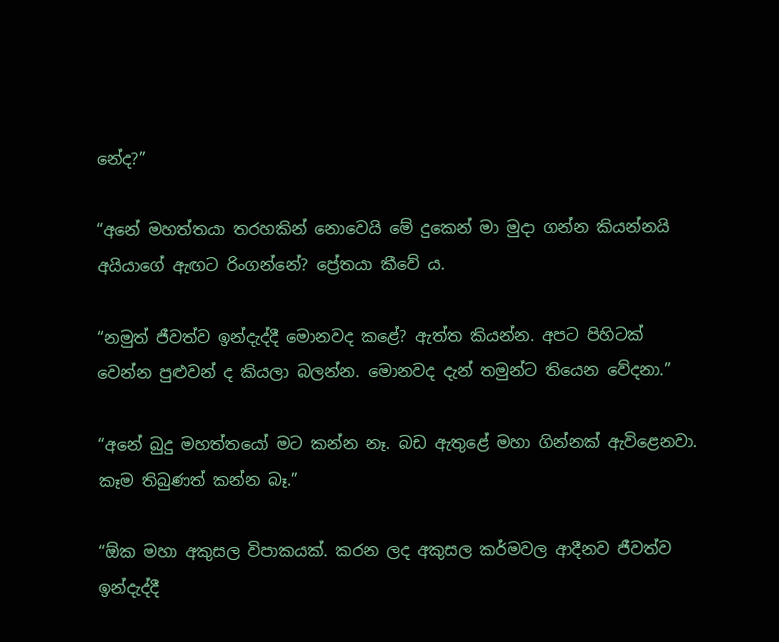නේද?”

“අනේ මහත්තයා තරහකින් නොවෙයි මේ දුකෙන් මා මුදා ගන්න කියන්නයි අයියාගේ ඇඟට රිංගන්නේ? ප්‍රේතයා කීවේ ය.

“නමුත් ජීවත්ව ඉන්දැද්දී මොනවද කළේ? ඇත්ත කියන්න. අපට පිහිටක් වෙන්න පුළුවන් ද කියලා බලන්න. මොනවද දැන් තමුන්ට තියෙන වේදනා.”

“අනේ බුදු මහත්තයෝ මට කන්න නෑ. බඩ ඇතුළේ මහා ගින්නක් ඇවිළෙනවා. කෑම තිබුණත් කන්න බෑ.”

“ඕක මහා අකුසල විපාකයක්. කරන ලද අකුසල කර්මවල ආදීනව ජීවත්ව ඉන්දැද්දී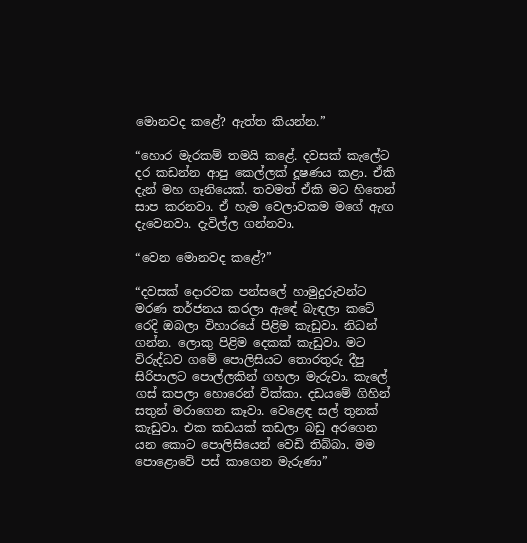මොනවද කළේ? ඇත්ත කියන්න.”

“හොර මැරකම් තමයි කළේ. දවසක් කැලේට දර කඩන්න ආපු කෙල්ලක් දූෂණය කළා. ඒකි දැන් මහ ගෑනියෙක්. තවමත් ඒකි මට හිතෙන් සාප කරනවා. ඒ හැම වෙලාවකම මගේ ඇඟ දැවෙනවා. දැවිල්ල ගන්නවා.

“වෙන මොනවද කළේ?”

“දවසක් දොරවක පන්සලේ හාමුදුරුවන්ට මරණ තර්ජනය කරලා ඇ‍ඳේ බැඳලා කටේ රෙදි ඔබලා විහාරයේ පිළිම කැඩුවා. නිධන් ගන්න. ලොකු පිළිම දෙකක් කැඩුවා. මට විරුද්ධව ගමේ පොලිසියට තොරතුරු දීපු සිරිපාලට පොල්ලකින් ගහලා මැරුවා. කැලේ ගස් කපලා හොරෙන් වික්කා. දඩයමේ ගිහින් සතුන් මරාගෙන කෑවා. වෙළෙඳ සල් තුනක් කැඩුවා. එක කඩයක් කඩලා බඩු අරගෙන යන කොට පොලිසියෙන් වෙඩි තිබ්බා. මම පොළොවේ පස් කාගෙන මැරුණා”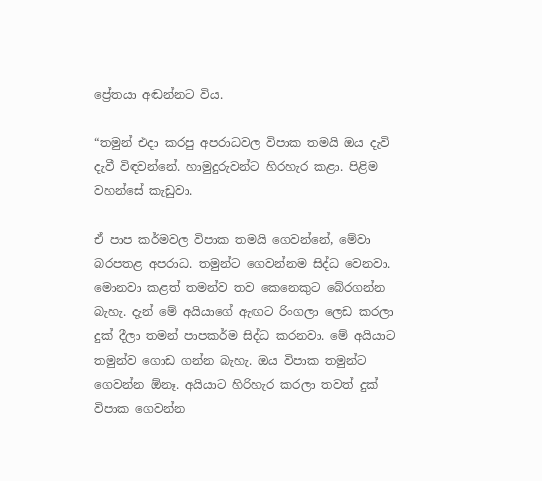ප්‍රේතයා අඬන්නට විය.

“තමුන් එදා කරපු අපරාධවල විපාක තමයි ඔය දැවි දැවී විඳවන්නේ. හාමුදුරුවන්ට හිරහැර කළා. පිළිම වහන්සේ කැඩුවා.

ඒ පාප කර්මවල විපාක තමයි ගෙවන්නේ, මේවා බරපතළ අපරාධ. තමුන්ට ගෙවන්නම සිද්ධ වෙනවා. මොනවා කළත් තමන්ව තව කෙනෙකුට බේරගන්න බැහැ. දැන් මේ අයියාගේ ඇඟට රිංගලා ලෙඩ කරලා දුක් දීලා තමන් පාපකර්ම සිද්ධ කරනවා. මේ අයියාට තමුන්ව ගොඩ ගන්න බැහැ. ඔය විපාක තමුන්ට ගෙවන්න ඕනෑ. අයියාට හිරිහැර කරලා තවත් දුක් විපාක ගෙවන්න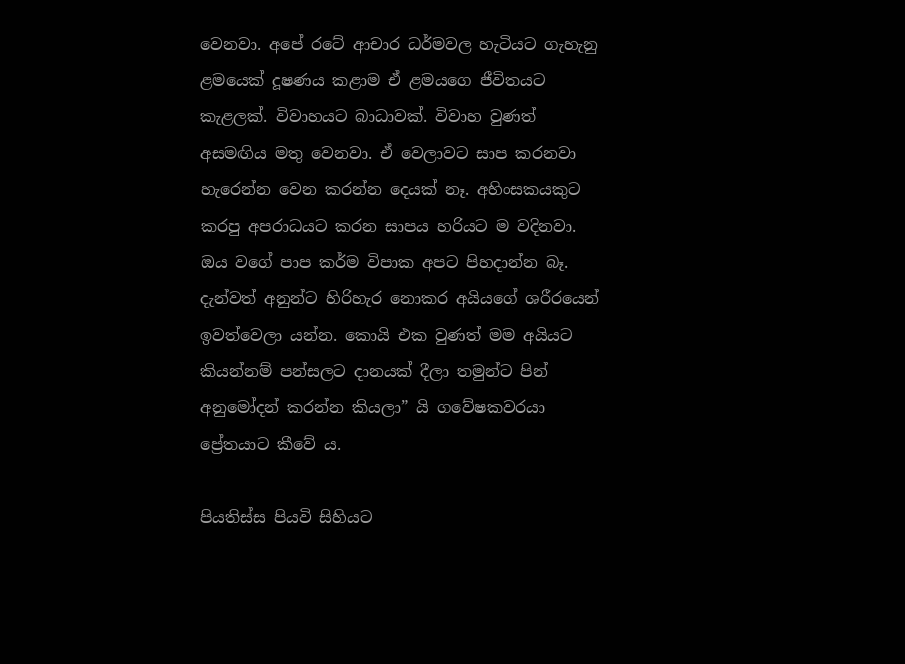වෙනවා. අපේ රටේ ආචාර ධර්මවල හැටියට ගැහැනු ළමයෙක් දූෂණය කළාම ඒ ළමයගෙ ජීවිතයට කැළලක්. විවාහයට බාධාවක්. විවාහ වුණත් අසමඟිය මතු වෙනවා. ඒ වෙලාවට සාප කරනවා හැරෙන්න වෙන කරන්න දෙයක් නෑ. අහිංසකයකුට කරපු අපරාධයට කරන සාපය හරියට ම වදිනවා. ඔය වගේ පාප කර්ම විපාක අපට පිහදාන්න බෑ. දැන්වත් අනුන්ට හිරිහැර නොකර අයියගේ ශරීරයෙන් ඉවත්වෙලා යන්න. කොයි එක වුණත් මම අයියට කියන්නම් පන්සලට දානයක් දීලා තමුන්ට පින් අනුමෝදන් කරන්න කියලා” යි ගවේෂකවරයා ප්‍රේතයාට කීවේ ය.

පියතිස්ස පියවි සිහියට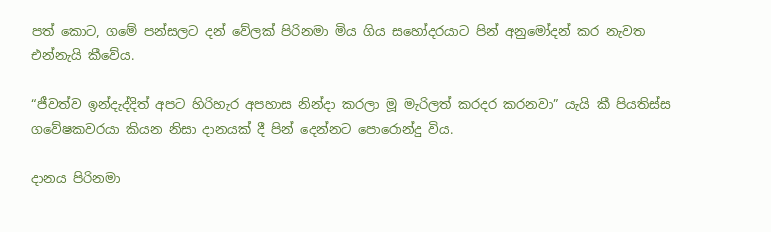පත් කොට, ගමේ පන්සලට දන් වේලක් පිරිනමා මිය ගිය සහෝදරයාට පින් අනුමෝදන් කර නැවත එන්නැයි කීවේය.

“ජීවත්ව ඉන්දැද්දිත් අපට හිරිහැර අපහාස නින්දා කරලා මූ මැරිලත් කරදර කරනවා” යැයි කී පියතිස්ස ගවේෂකවරයා කියන නිසා දානයක් දී පින් දෙන්නට පොරොන්දු විය.

දානය පිරිනමා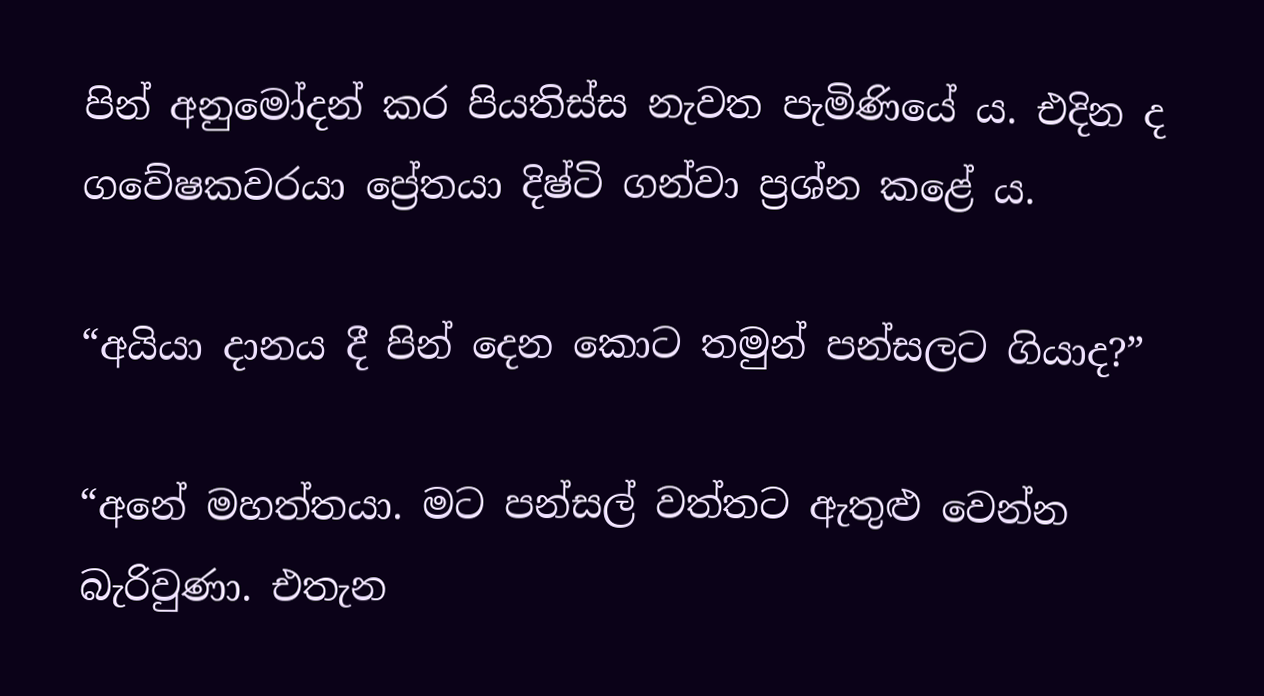පින් අනුමෝදන් කර පියතිස්ස නැවත පැමිණියේ ය. එදින ද ගවේෂකවරයා ප්‍රේතයා දිෂ්ටි ගන්වා ප්‍රශ්න කළේ ය.

“අයියා දානය දී පින් දෙන කොට තමුන් පන්සලට ගියාද?”

“අනේ මහත්තයා. මට පන්සල් වත්තට ඇතුළු වෙන්න බැරිවුණා. එතැන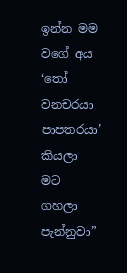ඉන්න මම වගේ අය ‘තෝ වනචරයා පාපතරයා’ කියලා මට ගහලා පැන්නුවා”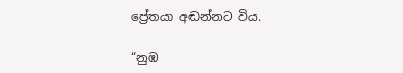ප්‍රේතයා අඬන්නට විය.

“නුඹ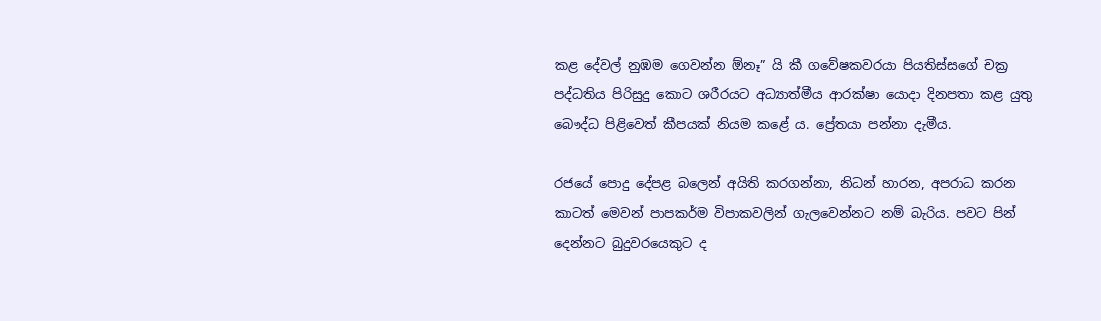කළ දේවල් නුඹම ගෙවන්න ඕනෑ” යි කී ගවේෂකවරයා පියතිස්සගේ චක්‍ර පද්ධතිය පිරිසුදු කොට ශරීරයට අධ්‍යාත්මීය ආරක්ෂා යොදා දිනපතා කළ යුතු බෞද්ධ පිළිවෙත් කීපයක් නියම කළේ ය. ප්‍රේතයා පන්නා දැමීය.

රජයේ පොදු දේපළ බලෙන් අයිති කරගන්නා, නිධන් හාරන, අපරාධ කරන කාටත් මෙවන් පාපකර්ම විපාකවලින් ගැලවෙන්නට නම් බැරිය. පවට පින් දෙන්නට බුදුවරයෙකුට ද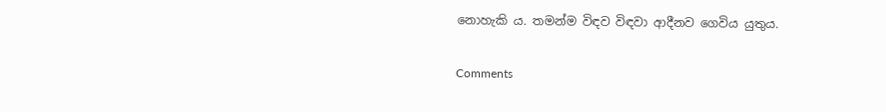නොහැකි ය. තමන්ම විඳව විඳවා ආදීනව ගෙවිය යුතුය.

Comments